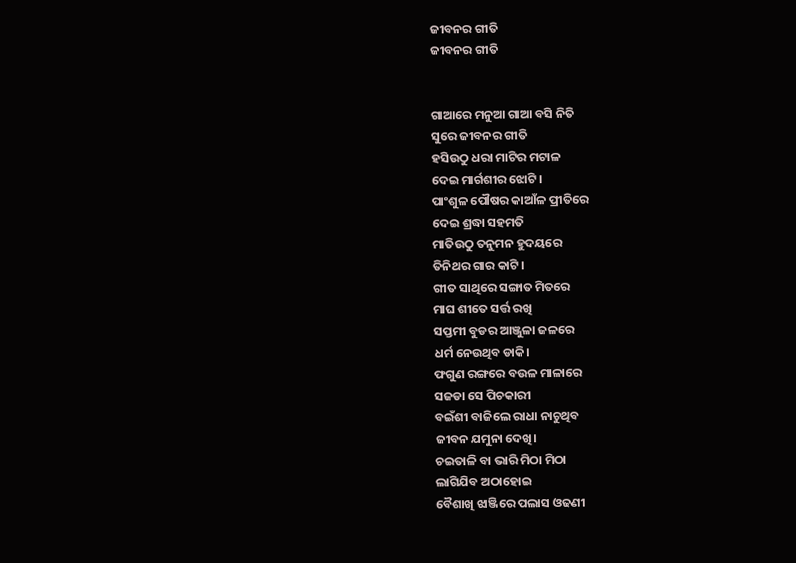ଜୀବନର ଗୀତି
ଜୀବନର ଗୀତି


ଗାଆରେ ମନୁଆ ଗାଆ ବସି ନିତି
ସୁରେ ଜୀବନର ଗୀତି
ହସିଉଠୁ ଧରା ମାଟିର ମଟାଳ
ଦେଇ ମାର୍ଗଶୀର ଝୋଟି।
ପାଂଶୁଳ ପୌଷର କାଆଁଳ ପ୍ରୀତିରେ
ଦେଇ ଶ୍ରଦ୍ଧା ସହମତି
ମାତିଉଠୁ ତନୁମନ ହୁଦୟରେ
ତିନିଥର ଗାର କାଟି।
ଗୀତ ସାଥିରେ ସଙ୍ଗାତ ମିତରେ
ମାଘ ଶୀତେ ସର୍ତ୍ତ ରଖି
ସପ୍ତମୀ ବୁଡର ଆଞ୍ଜୁଳା ଜଳରେ
ଧର୍ମ ନେଉଥିବ ଡାକି।
ଫଗୁଣ ରଙ୍ଗରେ ବଉଳ ମାଳାରେ
ସଜଡା ସେ ପିଚକାରୀ
ବଇଁଶୀ ବାଜିଲେ ରାଧା ନାଚୁଥିବ
ଜୀବନ ଯମୁନା ଦେଖି।
ଚଇତାଳି ବା ଭାରି ମିଠା ମିଠା
ଲାଗିଯିବ ଅଠାହୋଇ
ବୈଶାଖି ଝାଞ୍ଜିରେ ପଲାସ ଓଢଣୀ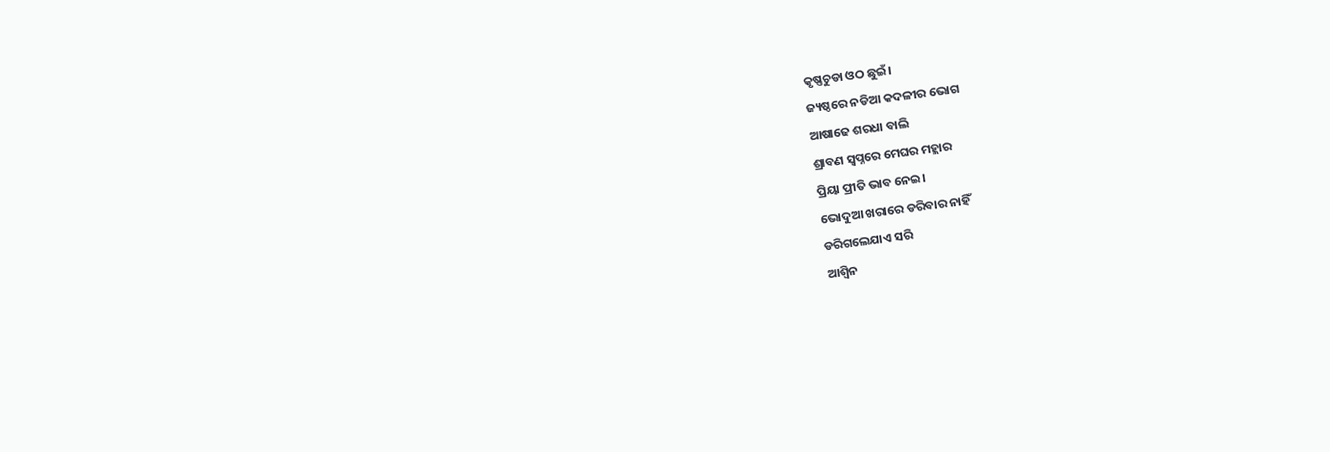କୃଷ୍ଣଚୁଡା ଓଠ ଛୁଇଁ।
ଜ୍ୟଷ୍ଠରେ ନଡିଆ କଦଳୀର ଭୋଗ
ଆଷାଢେ ଶରଧା ବାଲି
ଶ୍ରାବଣ ସ୍ୱପ୍ନରେ ମେଘର ମହ୍ଲାର
ପ୍ରିୟା ପ୍ରୀତି ଭାବ ନେଇ।
ଭୋଦୁଆ ଖରାରେ ଡରିବାର ନାହିଁ
ଡରିଗଲେଯାଏ ସରି
ଆଶ୍ୱିନ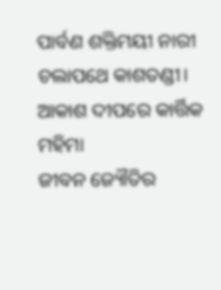ପାର୍ବଣ ଶକ୍ତିମୟୀ ନାରୀ
ଚଲାପଥେ କାଶତଣ୍ଡୀ।
ଆକାଶ ଦୀପରେ କାର୍ତ୍ତିକ ମହିମା
ଜୀବନ ଜ୍ୟୌତିର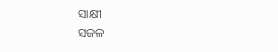ସାକ୍ଷୀ
ସଜଳ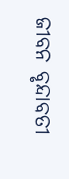ଜୀବନ ବୃନ୍ଦାବତୀ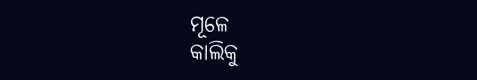ମୂଳେ
କାଲିକୁ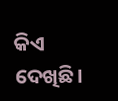କିଏ ଦେଖିଛି।